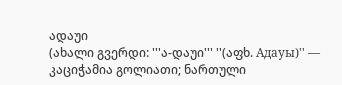ადაუი
(ახალი გვერდი: '''ა-დაუი''' ''(აფხ. Адауы)'' — კაციჭამია გოლიათი; ნართული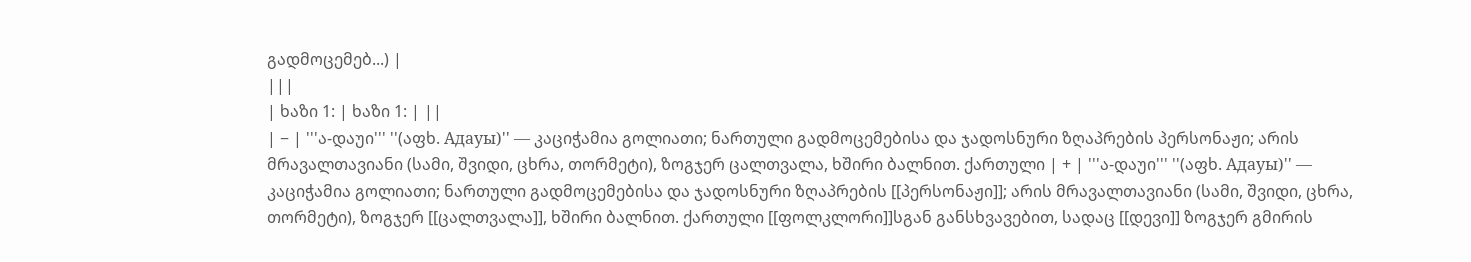გადმოცემებ...) |
|||
| ხაზი 1: | ხაზი 1: | ||
| − | '''ა-დაუი''' ''(აფხ. Адауы)'' — კაციჭამია გოლიათი; ნართული გადმოცემებისა და ჯადოსნური ზღაპრების პერსონაჟი; არის მრავალთავიანი (სამი, შვიდი, ცხრა, თორმეტი), ზოგჯერ ცალთვალა, ხშირი ბალნით. ქართული | + | '''ა-დაუი''' ''(აფხ. Адауы)'' — კაციჭამია გოლიათი; ნართული გადმოცემებისა და ჯადოსნური ზღაპრების [[პერსონაჟი]]; არის მრავალთავიანი (სამი, შვიდი, ცხრა, თორმეტი), ზოგჯერ [[ცალთვალა]], ხშირი ბალნით. ქართული [[ფოლკლორი]]სგან განსხვავებით, სადაც [[დევი]] ზოგჯერ გმირის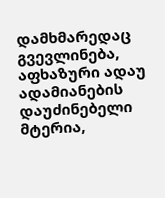დამხმარედაც გვევლინება, აფხაზური ადაუ ადამიანების დაუძინებელი მტერია,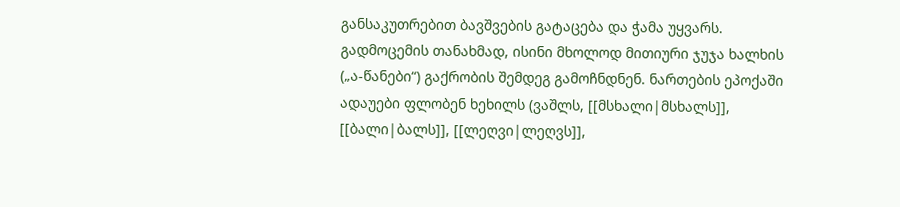განსაკუთრებით ბავშვების გატაცება და ჭამა უყვარს. გადმოცემის თანახმად, ისინი მხოლოდ მითიური ჯუჯა ხალხის („ა-წანები“) გაქრობის შემდეგ გამოჩნდნენ. ნართების ეპოქაში ადაუები ფლობენ ხეხილს (ვაშლს, [[მსხალი|მსხალს]], [[ბალი|ბალს]], [[ლეღვი|ლეღვს]],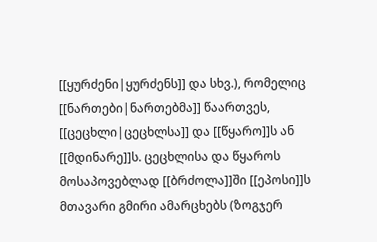[[ყურძენი|ყურძენს]] და სხვ.), რომელიც [[ნართები|ნართებმა]] წაართვეს, [[ცეცხლი|ცეცხლსა]] და [[წყარო]]ს ან [[მდინარე]]ს. ცეცხლისა და წყაროს მოსაპოვებლად [[ბრძოლა]]ში [[ეპოსი]]ს მთავარი გმირი ამარცხებს (ზოგჯერ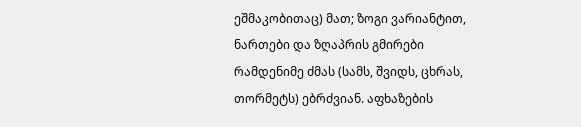ეშმაკობითაც) მათ; ზოგი ვარიანტით, ნართები და ზღაპრის გმირები რამდენიმე ძმას (სამს, შვიდს, ცხრას, თორმეტს) ებრძვიან. აფხაზების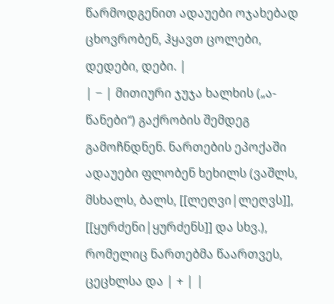წარმოდგენით ადაუები ოჯახებად ცხოვრობენ, ჰყავთ ცოლები, დედები, დები. |
| − | მითიური ჯუჯა ხალხის („ა-წანები“) გაქრობის შემდეგ გამოჩნდნენ. ნართების ეპოქაში ადაუები ფლობენ ხეხილს (ვაშლს, მსხალს, ბალს, [[ლეღვი|ლეღვს]], [[ყურძენი|ყურძენს]] და სხვ.), რომელიც ნართებმა წაართვეს, ცეცხლსა და | + | |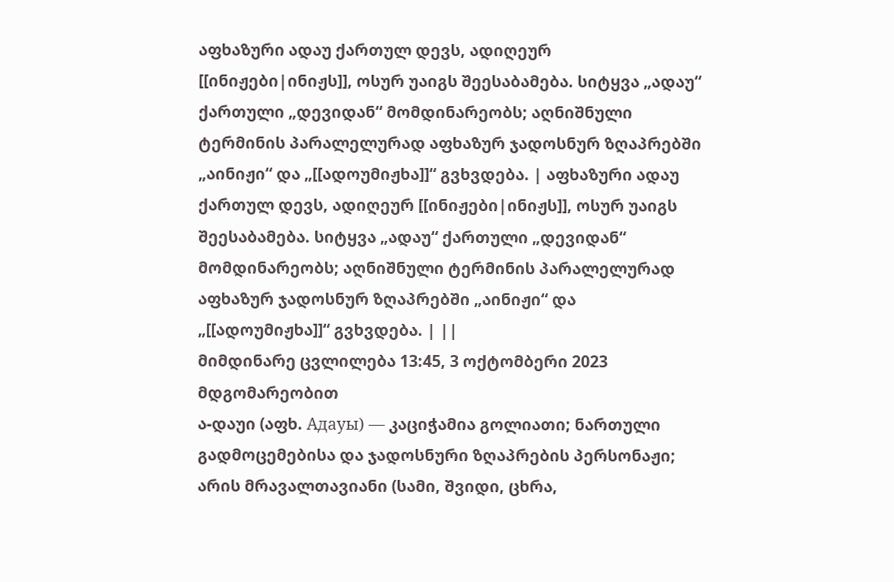აფხაზური ადაუ ქართულ დევს, ადიღეურ [[ინიჟები|ინიჟს]], ოსურ უაიგს შეესაბამება. სიტყვა „ადაუ“ ქართული „დევიდან“ მომდინარეობს; აღნიშნული ტერმინის პარალელურად აფხაზურ ჯადოსნურ ზღაპრებში „აინიჟი“ და „[[ადოუმიჟხა]]“ გვხვდება. | აფხაზური ადაუ ქართულ დევს, ადიღეურ [[ინიჟები|ინიჟს]], ოსურ უაიგს შეესაბამება. სიტყვა „ადაუ“ ქართული „დევიდან“ მომდინარეობს; აღნიშნული ტერმინის პარალელურად აფხაზურ ჯადოსნურ ზღაპრებში „აინიჟი“ და „[[ადოუმიჟხა]]“ გვხვდება. | ||
მიმდინარე ცვლილება 13:45, 3 ოქტომბერი 2023 მდგომარეობით
ა-დაუი (აფხ. Адауы) — კაციჭამია გოლიათი; ნართული გადმოცემებისა და ჯადოსნური ზღაპრების პერსონაჟი; არის მრავალთავიანი (სამი, შვიდი, ცხრა,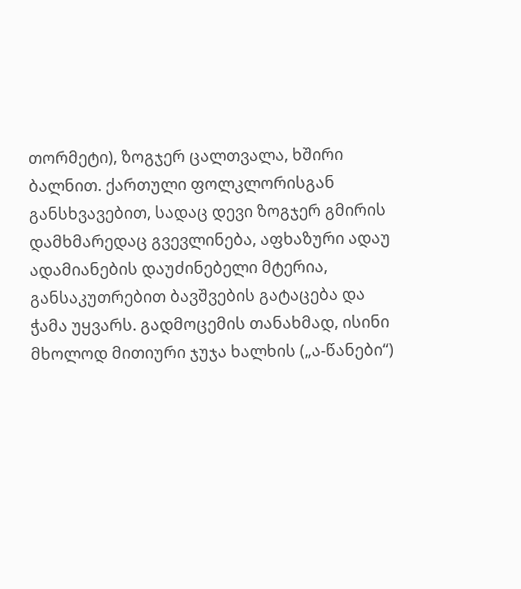თორმეტი), ზოგჯერ ცალთვალა, ხშირი ბალნით. ქართული ფოლკლორისგან განსხვავებით, სადაც დევი ზოგჯერ გმირის დამხმარედაც გვევლინება, აფხაზური ადაუ ადამიანების დაუძინებელი მტერია, განსაკუთრებით ბავშვების გატაცება და ჭამა უყვარს. გადმოცემის თანახმად, ისინი მხოლოდ მითიური ჯუჯა ხალხის („ა-წანები“)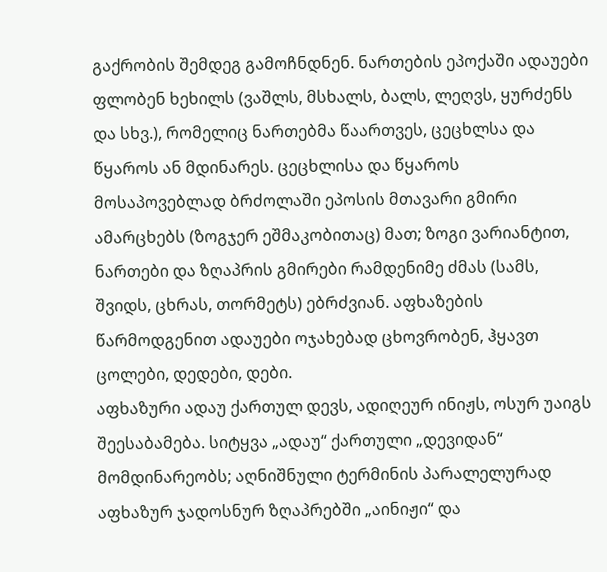გაქრობის შემდეგ გამოჩნდნენ. ნართების ეპოქაში ადაუები ფლობენ ხეხილს (ვაშლს, მსხალს, ბალს, ლეღვს, ყურძენს და სხვ.), რომელიც ნართებმა წაართვეს, ცეცხლსა და წყაროს ან მდინარეს. ცეცხლისა და წყაროს მოსაპოვებლად ბრძოლაში ეპოსის მთავარი გმირი ამარცხებს (ზოგჯერ ეშმაკობითაც) მათ; ზოგი ვარიანტით, ნართები და ზღაპრის გმირები რამდენიმე ძმას (სამს, შვიდს, ცხრას, თორმეტს) ებრძვიან. აფხაზების წარმოდგენით ადაუები ოჯახებად ცხოვრობენ, ჰყავთ ცოლები, დედები, დები.
აფხაზური ადაუ ქართულ დევს, ადიღეურ ინიჟს, ოსურ უაიგს შეესაბამება. სიტყვა „ადაუ“ ქართული „დევიდან“ მომდინარეობს; აღნიშნული ტერმინის პარალელურად აფხაზურ ჯადოსნურ ზღაპრებში „აინიჟი“ და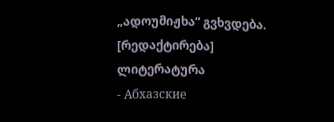„ადოუმიჟხა“ გვხვდება.
[რედაქტირება] ლიტერატურა
- Абхазские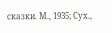сказки. М., 1935; Сух.,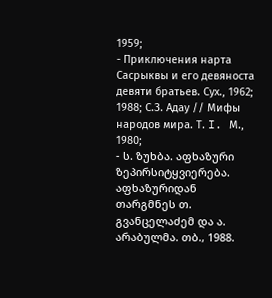1959;
- Приключения нарта Сасрыквы и его девяноста девяти братьев. Сух., 1962; 1988; С.З. Адау // Мифы народов мира. Т. I. М., 1980;
- ს. ზუხბა. აფხაზური ზეპირსიტყვიერება. აფხაზურიდან თარგმნეს თ. გვანცელაძემ და ა. არაბულმა. თბ., 1988.